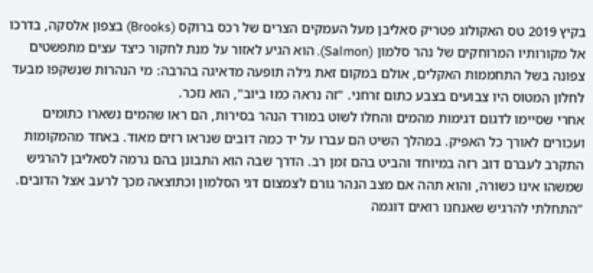בקיץ 2019 טס האקולוג פטריק סאליבן מעל העמקים הצרים של רכס ברוקס (Brooks) בצפון אלסקה, בדרכו אל מקורותיו המרוחקים של נהר סלמון (Salmon). הוא הגיע לאזור על מנת לחקור כיצד עצים מתפשטים צפונה בשל התחממות האקלים, אולם במקום זאת גילה תופעה מדאיגה בהרבה: מי הנהרות שנשקפו מבעד לחלון המטוס היו צבועים בצבע כתום זרחני. "זה נראה כמו ביוב", הוא נזכר.
אחרי שסיימו לדגום דגימות מהמים והחלו לשוט במורד הנהר בסירות, הם ראו שהמים נשארו כתומים ועכורים לאורך כל האפיק. במהלך השיט הם עברו על יד כמה דובים שנראו רזים מאוד. באחד מהמקומות התקרב לעברם דוב רזה במיוחד והביט בהם זמן רב. הדרך שבה הוא התבונן בהם גרמה לסאליבן להרגיש שמשהו אינו כשורה, והוא תהה אם מצב הנהר גורם לצמצום דגי הסלמון וכתוצאה מכך לרעב אצל הדובים. "התחלתי להרגיש שאנחנו רואים דוגמה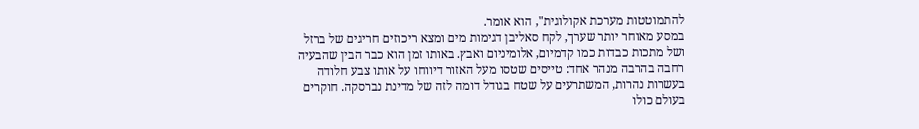להתמוטטות מערכת אקולוגית", הוא אומר.
במסע מאוחר יותר שערך, לקח סאליבן דגימות מים ומצא ריכוזים חריגים של ברזל ושל מתכות כבדות כמו קדמיום, אלומיניום ואבץ. באותו זמן הוא כבר הבין שהבעיה רחבה בהרבה מנהר אחד: טייסים שטסו מעל האזור דיווחו על אותו צבע חלודה בעשרות נהרות, המשתרעים על שטח בגודל דומה לזה של מדינת נברסקה. חוקרים בעולם כולו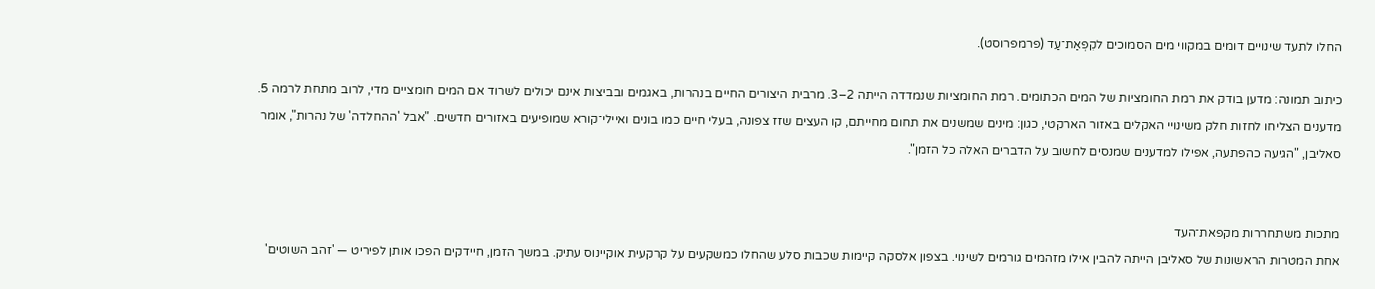החלו לתעד שינויים דומים במקווי מים הסמוכים לקִפְאַת־עַד (פרמפרוסט).

כיתוב תמונה: מדען בודק את רמת החומציות של המים הכתומים. רמת החומציות שנמדדה הייתה 2–3. מרבית היצורים החיים בנהרות, באגמים ובביצות אינם יכולים לשרוד אם המים חומציים מדי, לרוב מתחת לרמה 5.
מדענים הצליחו לחזות חלק משינויי האקלים באזור הארקטי, כגון: מינים שמשנים את תחום מחייתם, קו העצים שזז צפונה, בעלי חיים כמו בונים ואיילי־קורא שמופיעים באזורים חדשים. "אבל 'ההחלדה' של נהרות", אומר סאליבן, "הגיעה כהפתעה, אפילו למדענים שמנסים לחשוב על הדברים האלה כל הזמן".


מתכות משתחררות מקפאת־העד
אחת המטרות הראשונות של סאליבן הייתה להבין אילו מזהמים גורמים לשינוי. בצפון אלסקה קיימות שכבות סלע שהחלו כמשקעים על קרקעית אוקיינוס עתיק. במשך הזמן, חיידקים הפכו אותן לפיריט — 'זהב השוטים'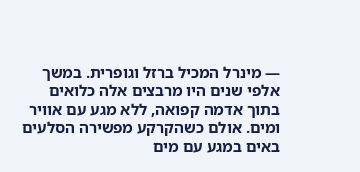— מינרל המכיל ברזל וגופרית. במשך אלפי שנים היו מרבצים אלה כלואים בתוך אדמה קפואה, ללא מגע עם אוויר ומים. אולם כשהקרקע מפשירה הסלעים באים במגע עם מים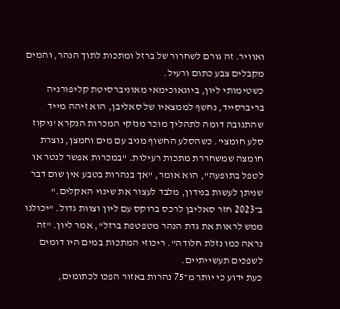ואוויר. זה גורם לשחרור של ברזל ומתכות לתוך הנהר, והמים מקבלים צבע כתום ורעיל.
כשטימותי ליון, ביוגאוכימאי מאוניברסיטת קליפורניה בריברסייד, נחשף לממצאיו של סאליבן, הוא זיהה מייד שהתגובה דומה לתהליך מוכר מנזקי המכרות הנקרא 'ניקוז סלע חומצי'. כשהסלע החשוף מגיב עם מים וחמצן, נוצרת חומצה שמשחררת מתכות רעילות. "במכרות אפשר לנטר או לטפל בתופעה", הוא אומר, "אך בנהרות בטבע אין שום דבר שניתן לעשות בנידון, מלבד לעצור את שינוי האקלים."
ב־2023 חזר סאליבן לרכס ברוקס עם ליון וצוות גדול. "יכולנו ממש לראות את גדת הנהר מטפטפת ברזל", אמר ליון. "זה נראה כמו נזלת חלודה". ריכוזי המתכות במים היו דומים לשפכים תעשייתיים.
כעת ידוע כי יותר מ־75 נהרות באזור הפכו לכתומים,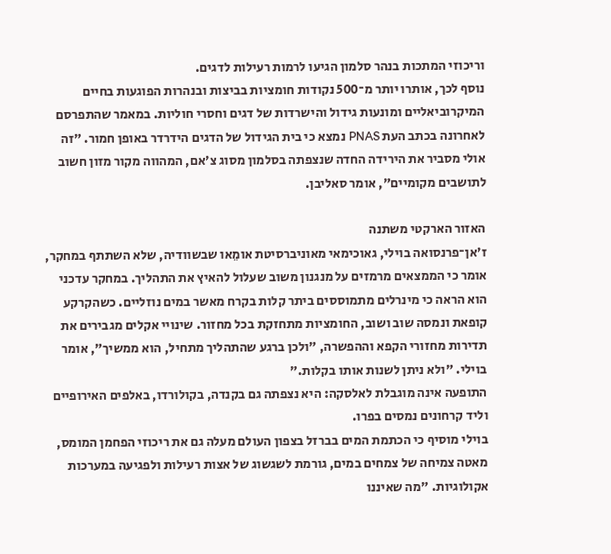וריכוזי המתכות בנהר סלמון הגיעו לרמות רעילות לדגים.
נוסף לכך, אותרו יותר מ־500 נקודות חומציות בביצות ובנהרות הפוגעות בחיים המיקרוביאליים ומונעות גידול והישרדות של דגים וחסרי חוליות. במאמר שהתפרסם לאחרונה בכתב העת PNAS נמצא כי בית הגידול של הדגים הידרדר באופן חמור. "זה אולי מסביר את הירידה החדה שנצפתה בסלמון מסוג צ'אם, המהווה מקור מזון חשוב לתושבים מקומיים", אומר סאליבן.

האזור הארקטי משתנה
ז'אן־פרנסואה בוילי, גאוכימאי מאוניברסיטת אומֵאו שבשוודיה, שלא השתתף במחקר, אומר כי הממצאים מרמזים על מנגנון משוב שעלול להאיץ את התהליך. במחקר עדכני הוא הראה כי מינרלים מתמוססים ביתר קלות בקרח מאשר במים נוזליים. כשהקרקע קופאת ונמסה שוב ושוב, החומציות מתחזקת בכל מחזור. שינויי אקלים מגבירים את תדירות מחזורי הקפא וההפשרה, "ולכן ברגע שהתהליך מתחיל, הוא ממשיך", אומר בוילי. "ולא ניתן לשנות אותו בקלות."
התופעה אינה מוגבלת לאלסקה: היא נצפתה גם בקנדה, בקולורדו, באלפים האירופיים וליד קרחונים נמסים בפרו.
בוילי מוסיף כי הכתמת המים בברזל בצפון העולם מעלה גם את ריכוזי הפחמן המומס, מאטה צמיחה של צמחים במים, גורמת לשגשוג של אצות רעילות ולפגיעה במערכות אקולוגיות. "מה שאיננו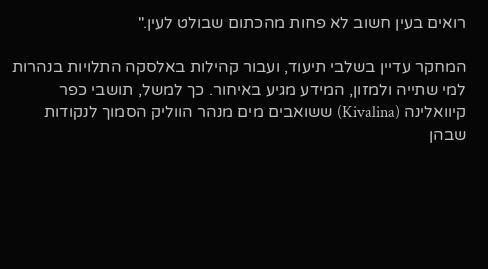רואים בעין חשוב לא פחות מהכתום שבולט לעין."

המחקר עדיין בשלבי תיעוד, ועבור קהילות באלסקה התלויות בנהרות למי שתייה ולמזון, המידע מגיע באיחור. כך למשל, תושבי כפר קיוואלינה (Kivalina) ששואבים מים מנהר הווליק הסמוך לנקודות שבהן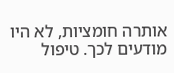אותרה חומציות, לא היו מודעים לכך. טיפול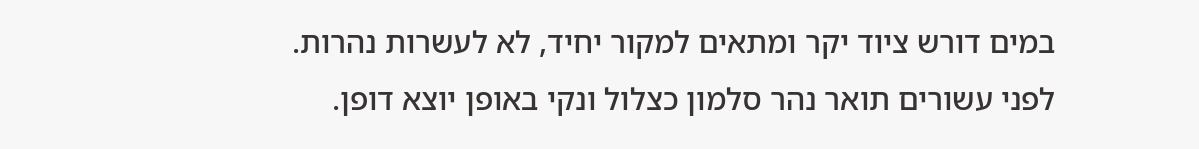במים דורש ציוד יקר ומתאים למקור יחיד, לא לעשרות נהרות.
לפני עשורים תואר נהר סלמון כצלול ונקי באופן יוצא דופן.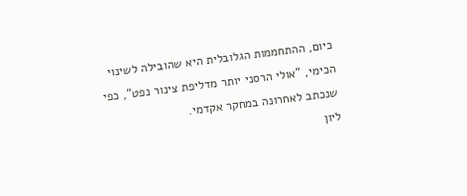כיום, ההתחממות הגלובלית היא שהובילה לשינוי הכימי, "אולי הרסני יותר מדליפת צינור נפט", כפי שנכתב לאחרונה במחקר אקדמי.
ליון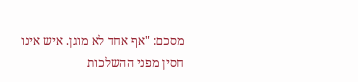מסכם: "אף אחד לא מוגן. איש אינו חסין מפני ההשלכות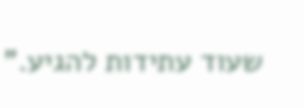שעוד עתידות להגיע."